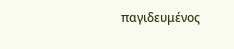παγιδευμένος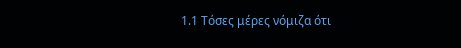1.1 Τόσες μέρες νόμιζα ότι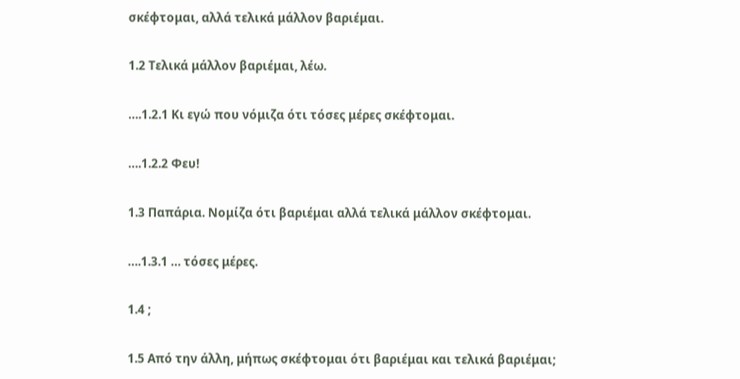σκέφτομαι, αλλά τελικά μάλλον βαριέμαι.

1.2 Τελικά μάλλον βαριέμαι, λέω.

….1.2.1 Κι εγώ που νόμιζα ότι τόσες μέρες σκέφτομαι.

….1.2.2 Φευ!

1.3 Παπάρια. Νομίζα ότι βαριέμαι αλλά τελικά μάλλον σκέφτομαι.

….1.3.1 … τόσες μέρες.

1.4 ;

1.5 Από την άλλη, μήπως σκέφτομαι ότι βαριέμαι και τελικά βαριέμαι;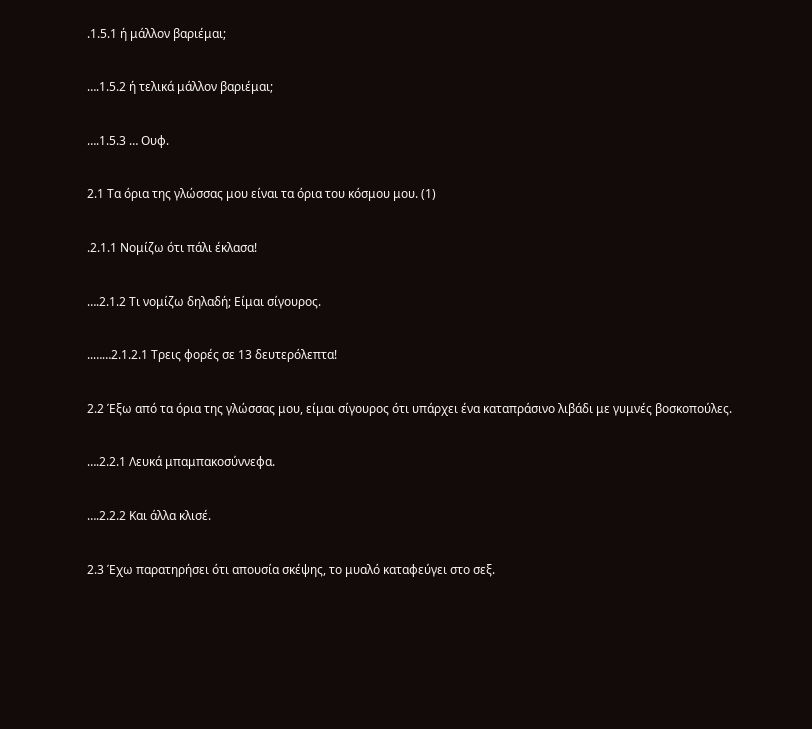.1.5.1 ή μάλλον βαριέμαι;

….1.5.2 ή τελικά μάλλον βαριέμαι;

….1.5.3 … Ουφ.

2.1 Τα όρια της γλώσσας μου είναι τα όρια του κόσμου μου. (1)

.2.1.1 Νομίζω ότι πάλι έκλασα!

….2.1.2 Τι νομίζω δηλαδή; Είμαι σίγουρος.

..……2.1.2.1 Τρεις φορές σε 13 δευτερόλεπτα!

2.2 Έξω από τα όρια της γλώσσας μου, είμαι σίγουρος ότι υπάρχει ένα καταπράσινο λιβάδι με γυμνές βοσκοπούλες.

….2.2.1 Λευκά μπαμπακοσύννεφα.

….2.2.2 Και άλλα κλισέ.

2.3 Έχω παρατηρήσει ότι απουσία σκέψης, το μυαλό καταφεύγει στο σεξ.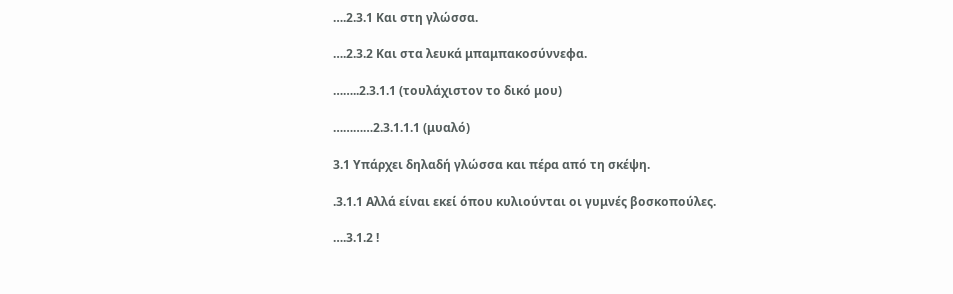….2.3.1 Και στη γλώσσα.

….2.3.2 Και στα λευκά μπαμπακοσύννεφα.

……..2.3.1.1 (τουλάχιστον το δικό μου)

…………2.3.1.1.1 (μυαλό)

3.1 Υπάρχει δηλαδή γλώσσα και πέρα από τη σκέψη.

.3.1.1 Αλλά είναι εκεί όπου κυλιούνται οι γυμνές βοσκοπούλες.

….3.1.2 !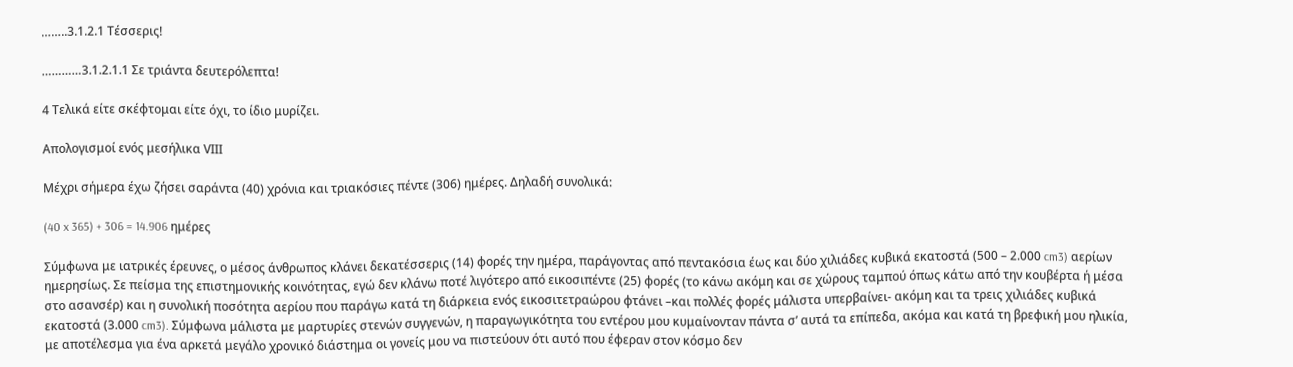……..3.1.2.1 Τέσσερις!

…………3.1.2.1.1 Σε τριάντα δευτερόλεπτα!

4 Τελικά είτε σκέφτομαι είτε όχι, το ίδιο μυρίζει.

Απολογισμοί ενός μεσήλικα VΙΙΙ

Μέχρι σήμερα έχω ζήσει σαράντα (40) χρόνια και τριακόσιες πέντε (306) ημέρες. Δηλαδή συνολικά:

(40 x 365) + 306 = 14.906 ημέρες

Σύμφωνα με ιατρικές έρευνες, ο μέσος άνθρωπος κλάνει δεκατέσσερις (14) φορές την ημέρα, παράγοντας από πεντακόσια έως και δύο χιλιάδες κυβικά εκατοστά (500 – 2.000 cm3) αερίων ημερησίως. Σε πείσμα της επιστημονικής κοινότητας, εγώ δεν κλάνω ποτέ λιγότερο από εικοσιπέντε (25) φορές (το κάνω ακόμη και σε χώρους ταμπού όπως κάτω από την κουβέρτα ή μέσα στο ασανσέρ) και η συνολική ποσότητα αερίου που παράγω κατά τη διάρκεια ενός εικοσιτετραώρου φτάνει –και πολλές φορές μάλιστα υπερβαίνει- ακόμη και τα τρεις χιλιάδες κυβικά εκατοστά (3.000 cm3). Σύμφωνα μάλιστα με μαρτυρίες στενών συγγενών, η παραγωγικότητα του εντέρου μου κυμαίνονταν πάντα σ’ αυτά τα επίπεδα, ακόμα και κατά τη βρεφική μου ηλικία, με αποτέλεσμα για ένα αρκετά μεγάλο χρονικό διάστημα οι γονείς μου να πιστεύουν ότι αυτό που έφεραν στον κόσμο δεν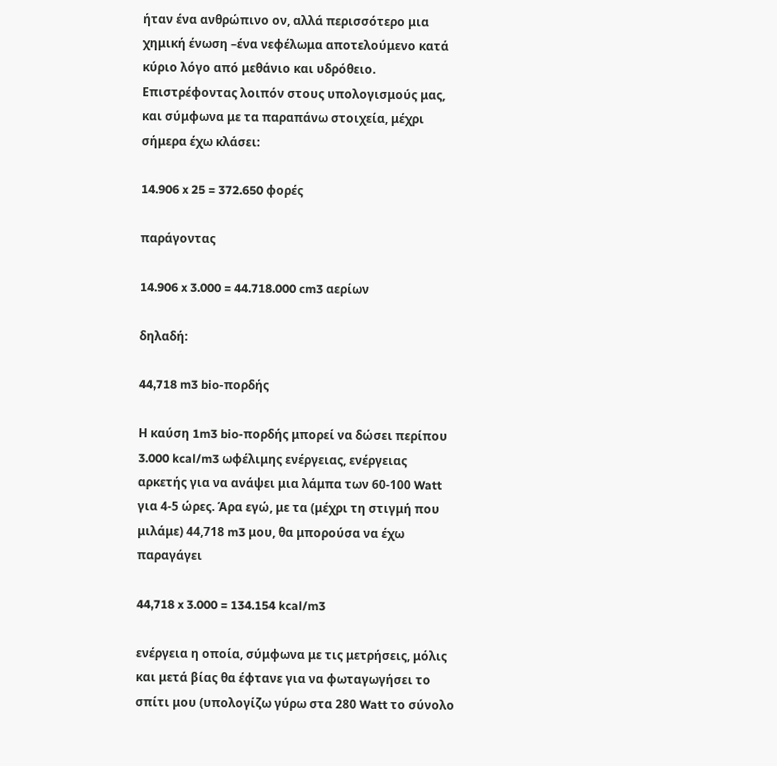ήταν ένα ανθρώπινο ον, αλλά περισσότερο μια χημική ένωση –ένα νεφέλωμα αποτελούμενο κατά κύριο λόγο από μεθάνιο και υδρόθειο.
Επιστρέφοντας λοιπόν στους υπολογισμούς μας, και σύμφωνα με τα παραπάνω στοιχεία, μέχρι σήμερα έχω κλάσει:

14.906 x 25 = 372.650 φορές

παράγοντας

14.906 x 3.000 = 44.718.000 cm3 αερίων

δηλαδή:

44,718 m3 bio-πορδής

Η καύση 1m3 bio-πορδής μπορεί να δώσει περίπου 3.000 kcal/m3 ωφέλιμης ενέργειας, ενέργειας αρκετής για να ανάψει μια λάμπα των 60-100 Watt για 4-5 ώρες. Άρα εγώ, με τα (μέχρι τη στιγμή που μιλάμε) 44,718 m3 μου, θα μπορούσα να έχω παραγάγει

44,718 x 3.000 = 134.154 kcal/m3

ενέργεια η οποία, σύμφωνα με τις μετρήσεις, μόλις και μετά βίας θα έφτανε για να φωταγωγήσει το σπίτι μου (υπολογίζω γύρω στα 280 Watt το σύνολο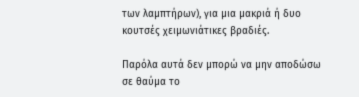των λαμπτήρων), για μια μακριά ή δυο κουτσές χειμωνιάτικες βραδιές.

Παρόλα αυτά δεν μπορώ να μην αποδώσω σε θαύμα το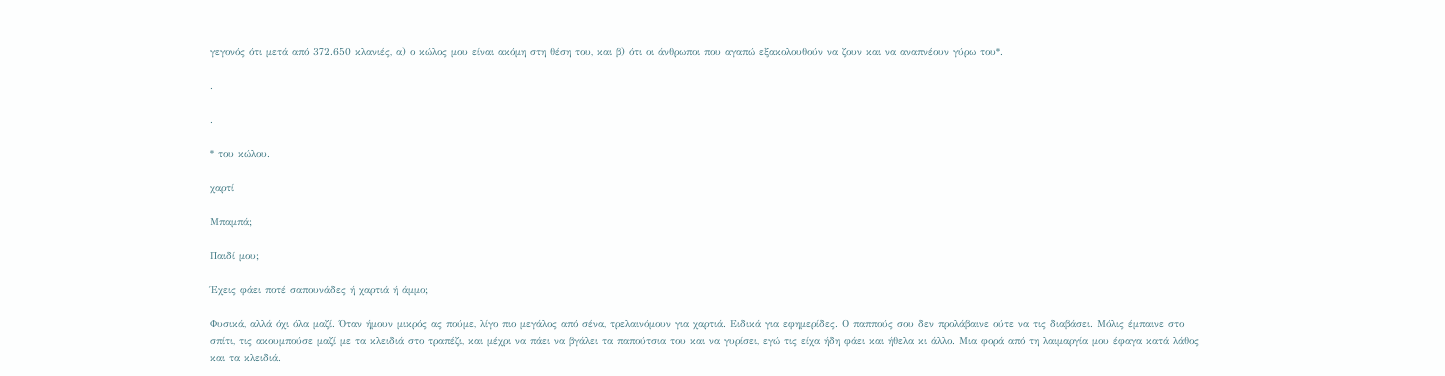γεγονός ότι μετά από 372.650 κλανιές, α) ο κώλος μου είναι ακόμη στη θέση του, και β) ότι οι άνθρωποι που αγαπώ εξακολουθούν να ζουν και να αναπνέουν γύρω του*.

.

.

* του κώλου.

χαρτί

Μπαμπά;

Παιδί μου;

Έχεις φάει ποτέ σαπουνάδες ή χαρτιά ή άμμο;

Φυσικά, αλλά όχι όλα μαζί. Όταν ήμουν μικρός ας πούμε, λίγο πιο μεγάλος από σένα, τρελαινόμουν για χαρτιά. Ειδικά για εφημερίδες. Ο παππούς σου δεν προλάβαινε ούτε να τις διαβάσει. Μόλις έμπαινε στο σπίτι, τις ακουμπούσε μαζί με τα κλειδιά στο τραπέζι, και μέχρι να πάει να βγάλει τα παπούτσια του και να γυρίσει, εγώ τις είχα ήδη φάει και ήθελα κι άλλο. Μια φορά από τη λαιμαργία μου έφαγα κατά λάθος και τα κλειδιά.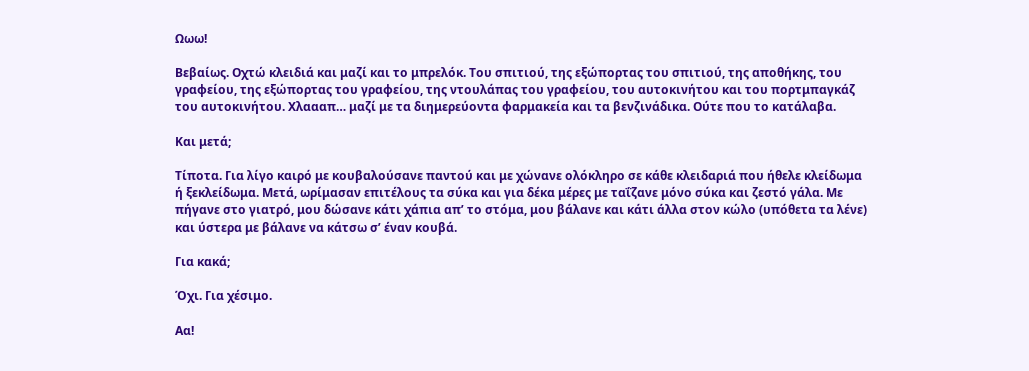Ωωω!

Βεβαίως. Οχτώ κλειδιά και μαζί και το μπρελόκ. Του σπιτιού, της εξώπορτας του σπιτιού, της αποθήκης, του γραφείου, της εξώπορτας του γραφείου, της ντουλάπας του γραφείου, του αυτοκινήτου και του πορτμπαγκάζ του αυτοκινήτου. Χλαααπ… μαζί με τα διημερεύοντα φαρμακεία και τα βενζινάδικα. Ούτε που το κατάλαβα.

Και μετά;

Τίποτα. Για λίγο καιρό με κουβαλούσανε παντού και με χώνανε ολόκληρο σε κάθε κλειδαριά που ήθελε κλείδωμα ή ξεκλείδωμα. Μετά, ωρίμασαν επιτέλους τα σύκα και για δέκα μέρες με ταΐζανε μόνο σύκα και ζεστό γάλα. Με πήγανε στο γιατρό, μου δώσανε κάτι χάπια απ’ το στόμα, μου βάλανε και κάτι άλλα στον κώλο (υπόθετα τα λένε) και ύστερα με βάλανε να κάτσω σ’ έναν κουβά.

Για κακά;

Όχι. Για χέσιμο.

Αα!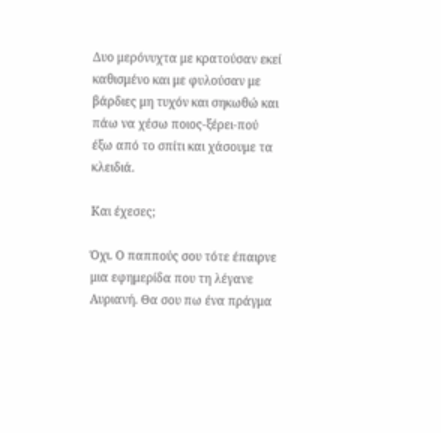Δυο μερόνυχτα με κρατούσαν εκεί καθισμένο και με φυλούσαν με βάρδιες μη τυχόν και σηκωθώ και πάω να χέσω ποιος-ξέρει-πού έξω από το σπίτι και χάσουμε τα κλειδιά.

Και έχεσες;

Όχι. Ο παππούς σου τότε έπαιρνε μια εφημερίδα που τη λέγανε Αυριανή. Θα σου πω ένα πράγμα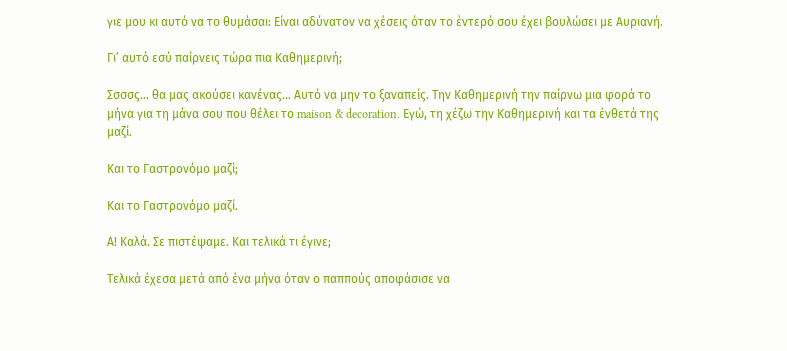γιε μου κι αυτό να το θυμάσαι: Είναι αδύνατον να χέσεις όταν το έντερό σου έχει βουλώσει με Αυριανή.

Γι’ αυτό εσύ παίρνεις τώρα πια Καθημερινή;

Σσσσς… θα μας ακούσει κανένας… Αυτό να μην το ξαναπείς. Την Καθημερινή την παίρνω μια φορά το μήνα για τη μάνα σου που θέλει το maison & decoration. Εγώ, τη χέζω την Καθημερινή και τα ένθετά της μαζί.

Και το Γαστρονόμο μαζί;

Και το Γαστρονόμο μαζί.

Α! Καλά. Σε πιστέψαμε. Και τελικά τι έγινε;

Τελικά έχεσα μετά από ένα μήνα όταν ο παππούς αποφάσισε να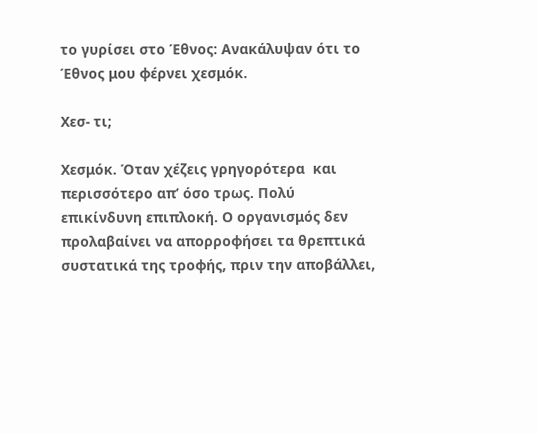το γυρίσει στο Έθνος: Ανακάλυψαν ότι το Έθνος μου φέρνει χεσμόκ.

Χεσ- τι;

Χεσμόκ. Όταν χέζεις γρηγορότερα  και περισσότερο απ’ όσο τρως. Πολύ επικίνδυνη επιπλοκή. Ο οργανισμός δεν προλαβαίνει να απορροφήσει τα θρεπτικά συστατικά της τροφής, πριν την αποβάλλει,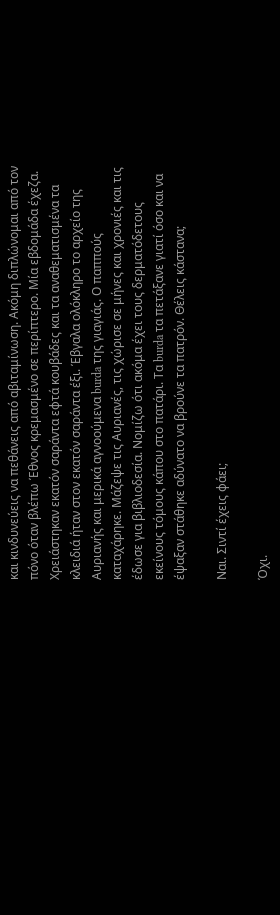και κινδυνεύεις να πεθάνεις από αβιταμίνωση. Ακόμη διπλώνομαι από τον πόνο όταν βλέπω Έθνος κρεμασμένο σε περίπτερο. Μία εβδομάδα έχεζα. Χρειάστηκαν εκατόν σαράντα εφτά κουβάδες και τα αναθεματισμένα τα κλειδιά ήταν στον εκατόν σαράντα έξι. Έβγαλα ολόκληρο το αρχείο της Αυριανής και μερικά αγνοούμενα burda της γιαγιάς. Ο παππούς καταχάρηκε. Μάζεψε τις Αυριανές, τις χώρισε σε μήνες και χρονιές και τις έδωσε για βιβλιοδεσία. Νομίζω ότι ακόμα έχει τους δερματόδετους εκείνους τόμους κάπου στο πατάρι. Τα burda τα πετάξανε γιατί όσο και να έψαξαν στάθηκε αδύνατο να βρούνε τα πατρόν. Θέλεις κάστανα;

Ναι. Σιντί έχεις φάει;

Όχι.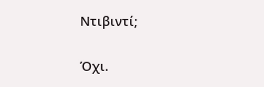Ντιβιντί;

Όχι.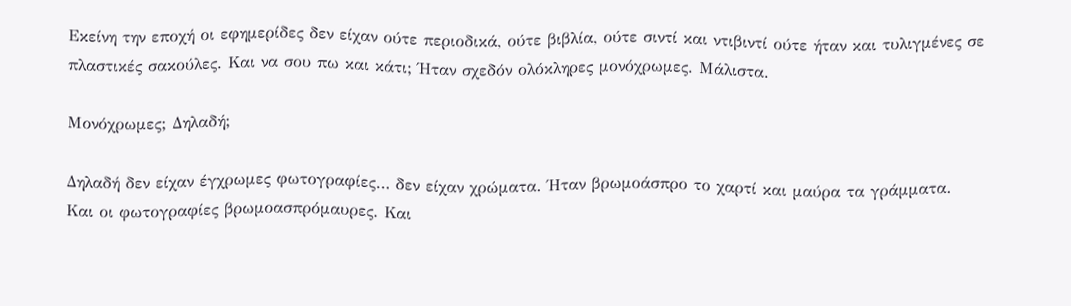Εκείνη την εποχή οι εφημερίδες δεν είχαν ούτε περιοδικά, ούτε βιβλία, ούτε σιντί και ντιβιντί ούτε ήταν και τυλιγμένες σε πλαστικές σακούλες. Και να σου πω και κάτι; Ήταν σχεδόν ολόκληρες μονόχρωμες. Μάλιστα.

Μονόχρωμες; Δηλαδή;

Δηλαδή δεν είχαν έγχρωμες φωτογραφίες… δεν είχαν χρώματα. Ήταν βρωμοάσπρο το χαρτί και μαύρα τα γράμματα. Και οι φωτογραφίες βρωμοασπρόμαυρες. Και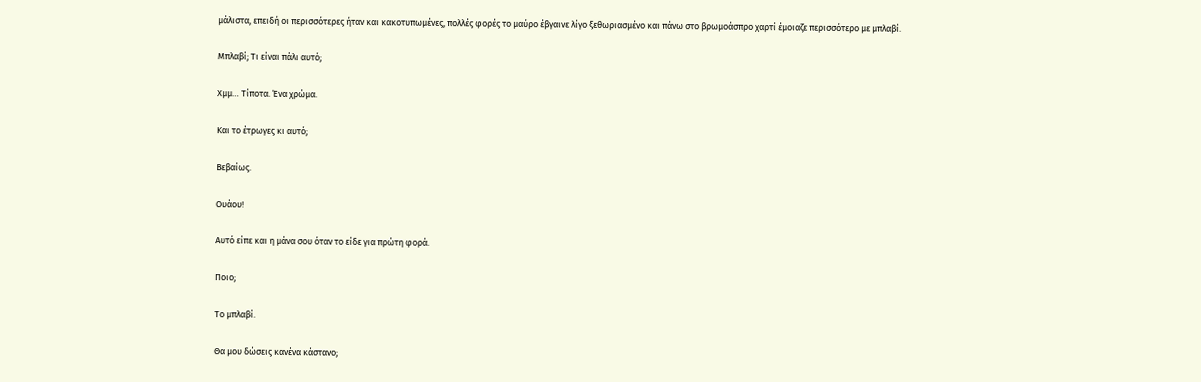μάλιστα, επειδή οι περισσότερες ήταν και κακοτυπωμένες, πολλές φορές το μαύρο έβγαινε λίγο ξεθωριασμένο και πάνω στο βρωμοάσπρο χαρτί έμοιαζε περισσότερο με μπλαβί.

Μπλαβί; Τι είναι πάλι αυτό;

Χμμ… Τίποτα. Ένα χρώμα.

Και το έτρωγες κι αυτό;

Βεβαίως.

Ουάου!

Αυτό είπε και η μάνα σου όταν το είδε για πρώτη φορά.

Ποιο;

Το μπλαβί.

Θα μου δώσεις κανένα κάστανο;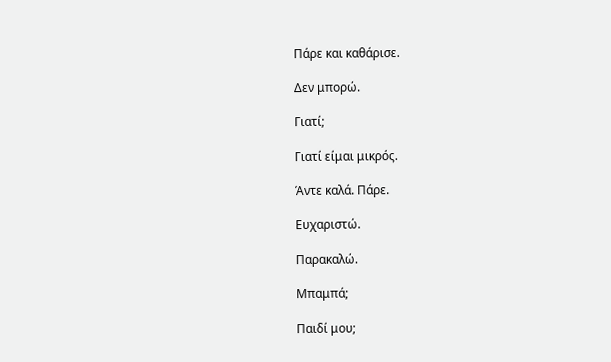Πάρε και καθάρισε.

Δεν μπορώ.

Γιατί;

Γιατί είμαι μικρός.

Άντε καλά. Πάρε.

Ευχαριστώ.

Παρακαλώ.

Μπαμπά;

Παιδί μου;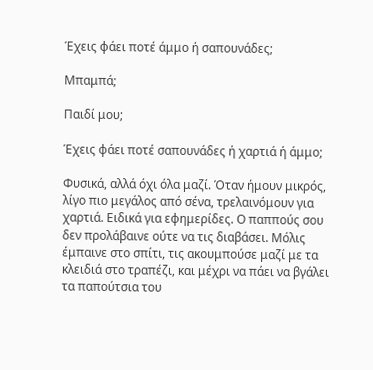Έχεις φάει ποτέ άμμο ή σαπουνάδες;

Μπαμπά;

Παιδί μου;

Έχεις φάει ποτέ σαπουνάδες ή χαρτιά ή άμμο;

Φυσικά, αλλά όχι όλα μαζί. Όταν ήμουν μικρός, λίγο πιο μεγάλος από σένα, τρελαινόμουν για χαρτιά. Ειδικά για εφημερίδες. Ο παππούς σου δεν προλάβαινε ούτε να τις διαβάσει. Μόλις έμπαινε στο σπίτι, τις ακουμπούσε μαζί με τα κλειδιά στο τραπέζι, και μέχρι να πάει να βγάλει τα παπούτσια του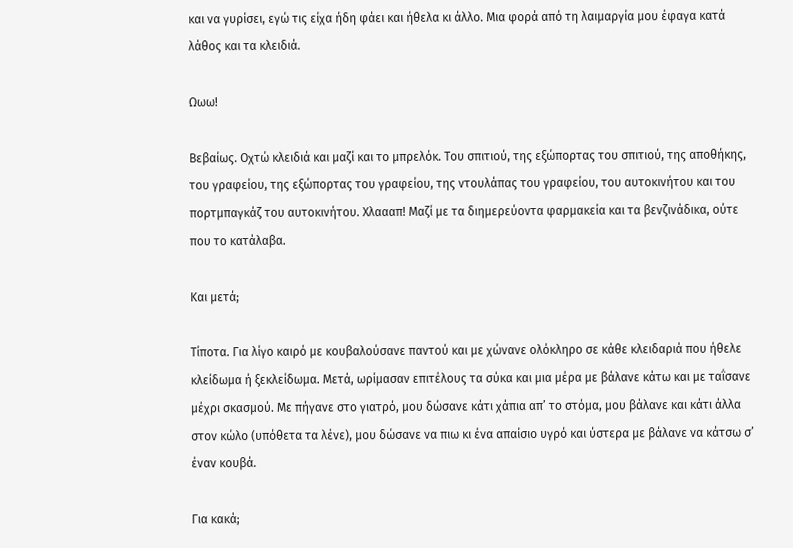και να γυρίσει, εγώ τις είχα ήδη φάει και ήθελα κι άλλο. Μια φορά από τη λαιμαργία μου έφαγα κατά λάθος και τα κλειδιά.

Ωωω!

Βεβαίως. Οχτώ κλειδιά και μαζί και το μπρελόκ. Του σπιτιού, της εξώπορτας του σπιτιού, της αποθήκης, του γραφείου, της εξώπορτας του γραφείου, της ντουλάπας του γραφείου, του αυτοκινήτου και του πορτμπαγκάζ του αυτοκινήτου. Χλαααπ! Μαζί με τα διημερεύοντα φαρμακεία και τα βενζινάδικα, ούτε που το κατάλαβα.

Και μετά;

Τίποτα. Για λίγο καιρό με κουβαλούσανε παντού και με χώνανε ολόκληρο σε κάθε κλειδαριά που ήθελε κλείδωμα ή ξεκλείδωμα. Μετά, ωρίμασαν επιτέλους τα σύκα και μια μέρα με βάλανε κάτω και με ταΐσανε μέχρι σκασμού. Με πήγανε στο γιατρό, μου δώσανε κάτι χάπια απ’ το στόμα, μου βάλανε και κάτι άλλα στον κώλο (υπόθετα τα λένε), μου δώσανε να πιω κι ένα απαίσιο υγρό και ύστερα με βάλανε να κάτσω σ’ έναν κουβά.

Για κακά;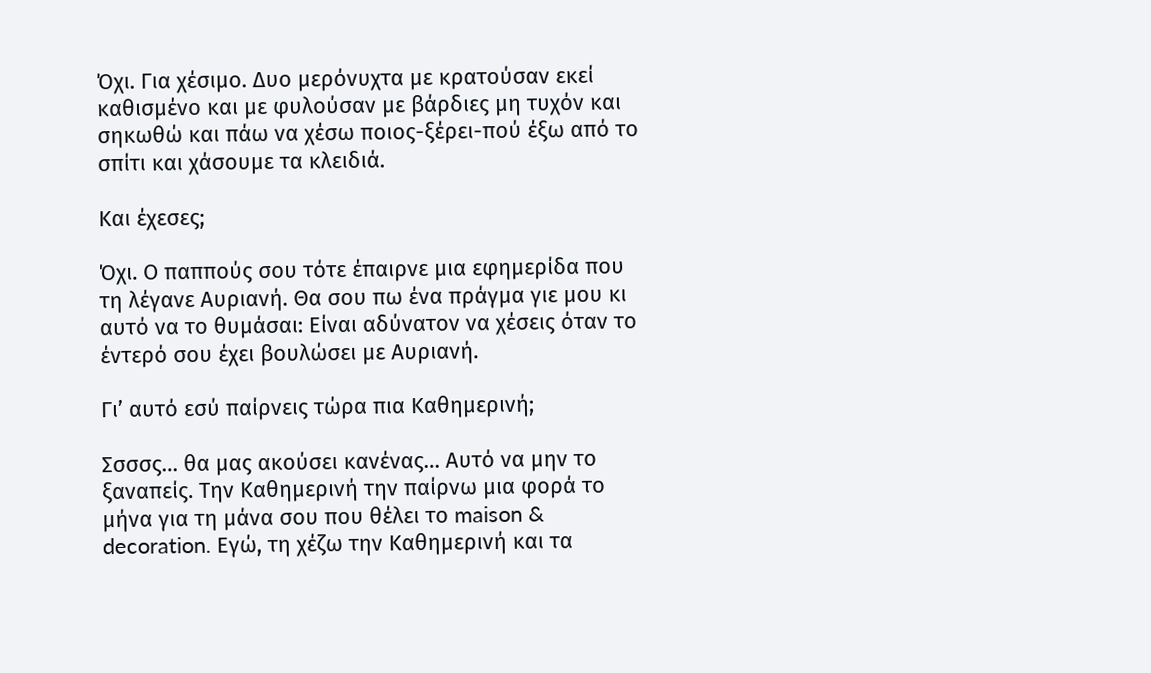Όχι. Για χέσιμο. Δυο μερόνυχτα με κρατούσαν εκεί καθισμένο και με φυλούσαν με βάρδιες μη τυχόν και σηκωθώ και πάω να χέσω ποιος-ξέρει-πού έξω από το σπίτι και χάσουμε τα κλειδιά.

Και έχεσες;

Όχι. Ο παππούς σου τότε έπαιρνε μια εφημερίδα που τη λέγανε Αυριανή. Θα σου πω ένα πράγμα γιε μου κι αυτό να το θυμάσαι: Είναι αδύνατον να χέσεις όταν το έντερό σου έχει βουλώσει με Αυριανή.

Γι’ αυτό εσύ παίρνεις τώρα πια Καθημερινή;

Σσσσς… θα μας ακούσει κανένας… Αυτό να μην το ξαναπείς. Την Καθημερινή την παίρνω μια φορά το μήνα για τη μάνα σου που θέλει το maison & decoration. Εγώ, τη χέζω την Καθημερινή και τα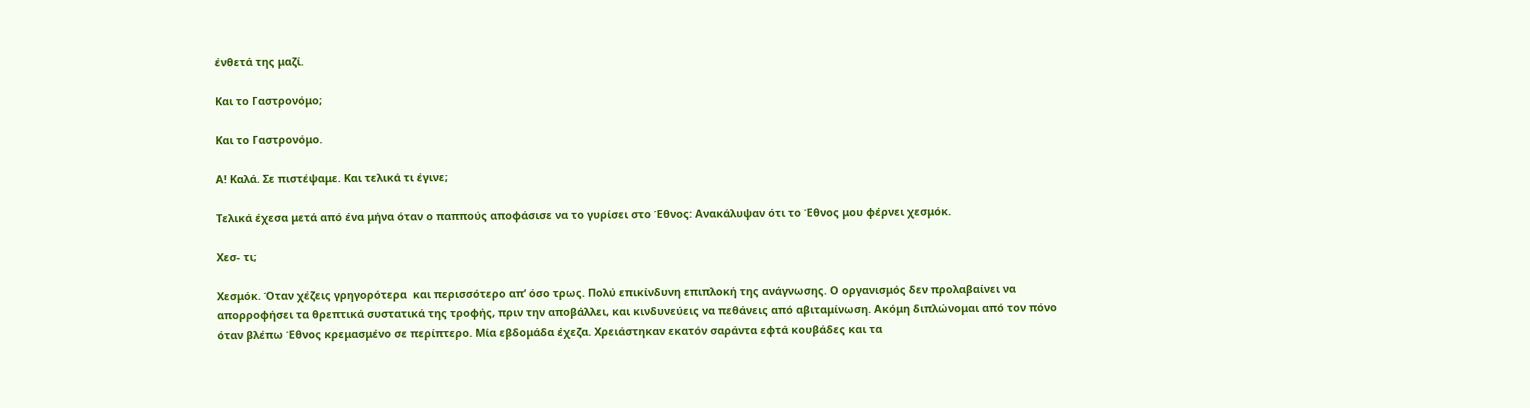ένθετά της μαζί.

Και το Γαστρονόμο;

Και το Γαστρονόμο.

Α! Καλά. Σε πιστέψαμε. Και τελικά τι έγινε;

Τελικά έχεσα μετά από ένα μήνα όταν ο παππούς αποφάσισε να το γυρίσει στο Έθνος: Ανακάλυψαν ότι το Έθνος μου φέρνει χεσμόκ.

Χεσ- τι;

Χεσμόκ. Όταν χέζεις γρηγορότερα  και περισσότερο απ’ όσο τρως. Πολύ επικίνδυνη επιπλοκή της ανάγνωσης. Ο οργανισμός δεν προλαβαίνει να απορροφήσει τα θρεπτικά συστατικά της τροφής, πριν την αποβάλλει, και κινδυνεύεις να πεθάνεις από αβιταμίνωση. Ακόμη διπλώνομαι από τον πόνο όταν βλέπω Έθνος κρεμασμένο σε περίπτερο. Μία εβδομάδα έχεζα. Χρειάστηκαν εκατόν σαράντα εφτά κουβάδες και τα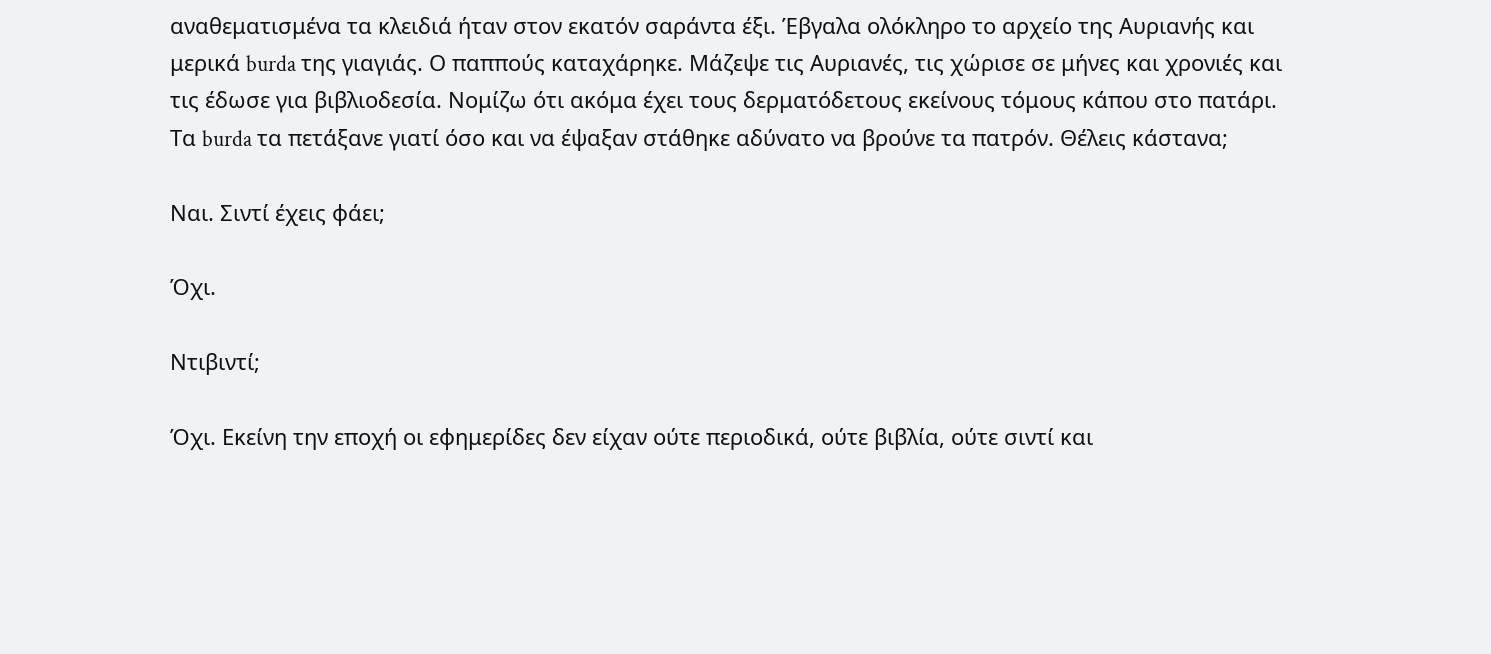αναθεματισμένα τα κλειδιά ήταν στον εκατόν σαράντα έξι. Έβγαλα ολόκληρο το αρχείο της Αυριανής και μερικά burda της γιαγιάς. Ο παππούς καταχάρηκε. Μάζεψε τις Αυριανές, τις χώρισε σε μήνες και χρονιές και τις έδωσε για βιβλιοδεσία. Νομίζω ότι ακόμα έχει τους δερματόδετους εκείνους τόμους κάπου στο πατάρι. Τα burda τα πετάξανε γιατί όσο και να έψαξαν στάθηκε αδύνατο να βρούνε τα πατρόν. Θέλεις κάστανα;

Ναι. Σιντί έχεις φάει;

Όχι.

Ντιβιντί;

Όχι. Εκείνη την εποχή οι εφημερίδες δεν είχαν ούτε περιοδικά, ούτε βιβλία, ούτε σιντί και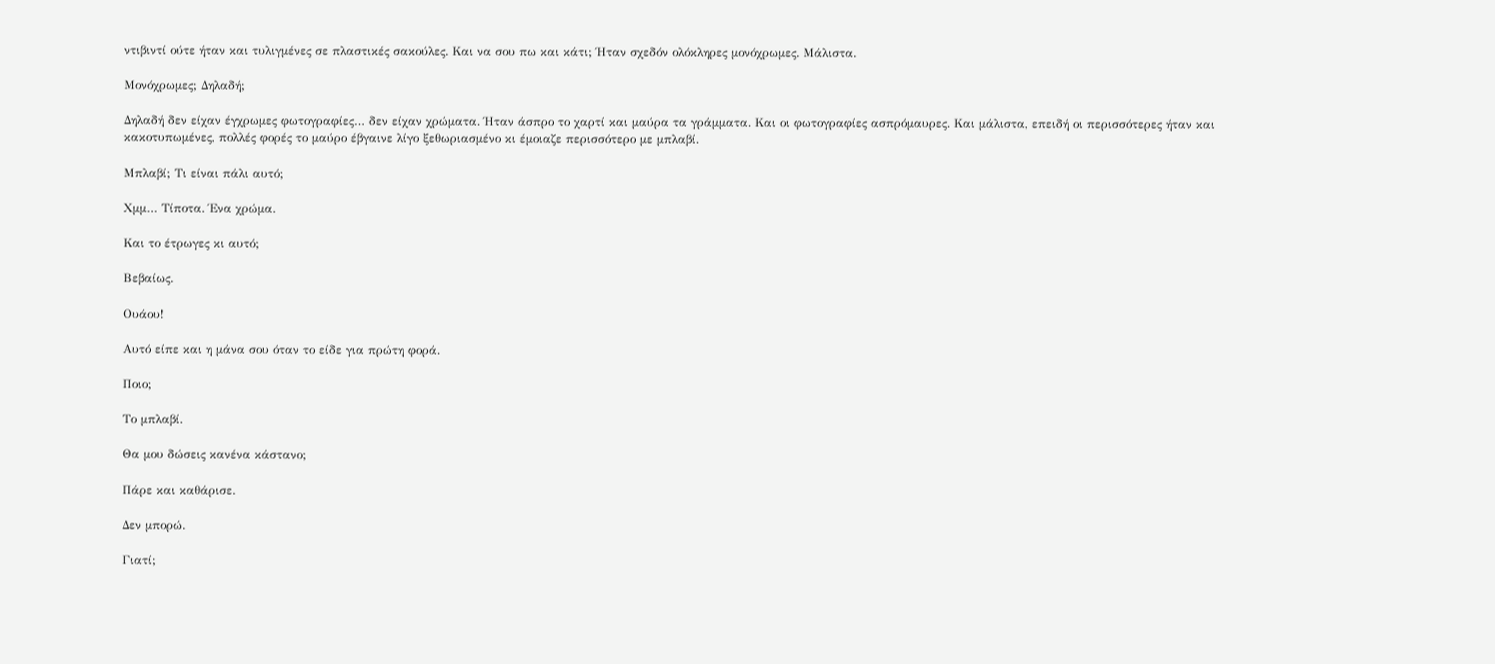ντιβιντί ούτε ήταν και τυλιγμένες σε πλαστικές σακούλες. Και να σου πω και κάτι; Ήταν σχεδόν ολόκληρες μονόχρωμες. Μάλιστα.

Μονόχρωμες; Δηλαδή;

Δηλαδή δεν είχαν έγχρωμες φωτογραφίες… δεν είχαν χρώματα. Ήταν άσπρο το χαρτί και μαύρα τα γράμματα. Και οι φωτογραφίες ασπρόμαυρες. Και μάλιστα, επειδή οι περισσότερες ήταν και κακοτυπωμένες, πολλές φορές το μαύρο έβγαινε λίγο ξεθωριασμένο κι έμοιαζε περισσότερο με μπλαβί.

Μπλαβί; Τι είναι πάλι αυτό;

Χμμ… Τίποτα. Ένα χρώμα.

Και το έτρωγες κι αυτό;

Βεβαίως.

Ουάου!

Αυτό είπε και η μάνα σου όταν το είδε για πρώτη φορά.

Ποιο;

Το μπλαβί.

Θα μου δώσεις κανένα κάστανο;

Πάρε και καθάρισε.

Δεν μπορώ.

Γιατί;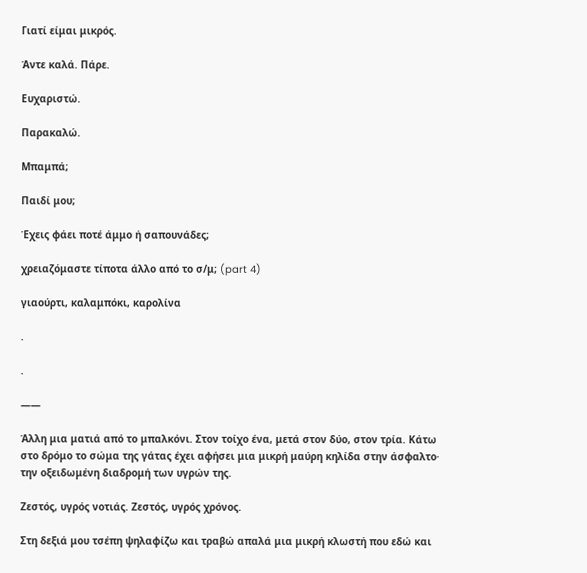Γιατί είμαι μικρός.

Άντε καλά. Πάρε.

Ευχαριστώ.

Παρακαλώ.

Μπαμπά;

Παιδί μου;

Έχεις φάει ποτέ άμμο ή σαπουνάδες;

χρειαζόμαστε τίποτα άλλο από το σ/μ; (part 4)

γιαούρτι, καλαμπόκι, καρολίνα

.

.

——

Άλλη μια ματιά από το μπαλκόνι. Στον τοίχο ένα, μετά στον δύο, στον τρία. Κάτω στο δρόμο το σώμα της γάτας έχει αφήσει μια μικρή μαύρη κηλίδα στην άσφαλτο· την οξειδωμένη διαδρομή των υγρών της.

Ζεστός, υγρός νοτιάς. Ζεστός, υγρός χρόνος.

Στη δεξιά μου τσέπη ψηλαφίζω και τραβώ απαλά μια μικρή κλωστή που εδώ και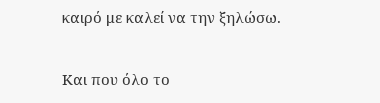καιρό με καλεί να την ξηλώσω.

Και που όλο το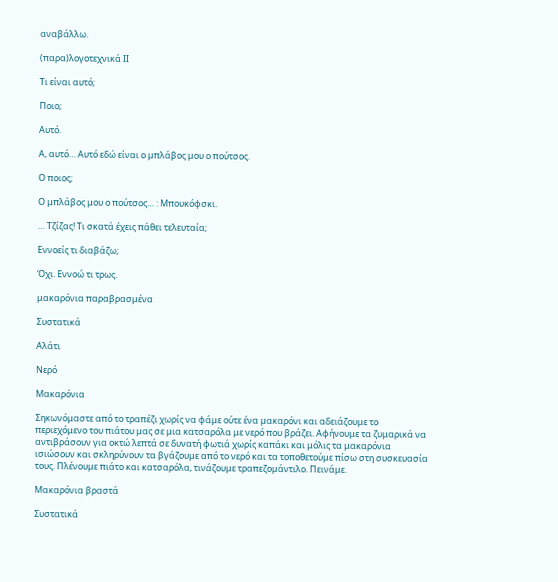αναβάλλω.

(παρα)λογοτεχνικά ΙΙ

Τι είναι αυτό;

Ποιο;

Αυτό.

Α, αυτό… Αυτό εδώ είναι ο μπλάβος μου ο πούτσος.

Ο ποιος;

Ο μπλάβος μου ο πούτσος… : Μπουκόφσκι.

… Τζίζας! Τι σκατά έχεις πάθει τελευταία;

Εννοείς τι διαβάζω;

Όχι. Εννοώ τι τρως.

μακαρόνια παραβρασμένα

Συστατικά

Αλάτι

Νερό

Μακαρόνια

Σηκωνόμαστε από το τραπέζι χωρίς να φάμε ούτε ένα μακαρόνι και αδειάζουμε το περιεχόμενο του πιάτου μας σε μια κατσαρόλα με νερό που βράζει. Αφήνουμε τα ζυμαρικά να αντιβράσουν για οκτώ λεπτά σε δυνατή φωτιά χωρίς καπάκι και μόλις τα μακαρόνια ισιώσουν και σκληρύνουν τα βγάζουμε από το νερό και τα τοποθετούμε πίσω στη συσκευασία τους. Πλένουμε πιάτο και κατσαρόλα, τινάζουμε τραπεζομάντιλο. Πεινάμε.

Μακαρόνια βραστά

Συστατικά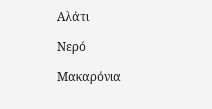Αλάτι

Νερό

Μακαρόνια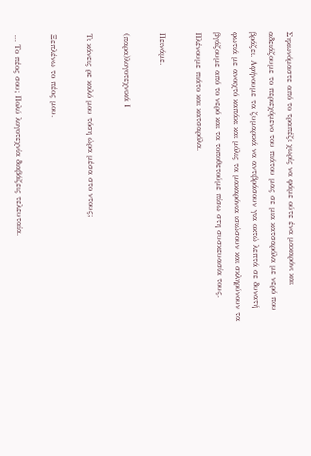Σηκωνόμαστε από το τραπέζι χωρίς να φάμε ούτε ένα μακαρόνι και αδειάζουμε το περιεχόμενο του πιάτου μας σε μια κατσαρόλα με νερό που βράζει. Αφήνουμε τα ζυμαρικά να αντιβράσουν για οκτώ λεπτά σε δυνατή φωτιά με ανοιχτό καπάκι και μόλις τα μακαρόνια ισιώσουν και σκληρύνουν τα βγάζουμε από το νερό και τα τοποθετούμε πίσω στη συσκευασία τους. Πλένουμε πιάτο και κατσαρόλα.

Πεινάμε.

(παρα)λογοτεχνικά Ι

Τι κάνεις ρε καλό μου τόση ώρα μέσα στο ντους;

Ξεπλένω το πέος μου.

… Το πέος σου; Πολύ λογοτεχνία διαβάζεις τελευταία.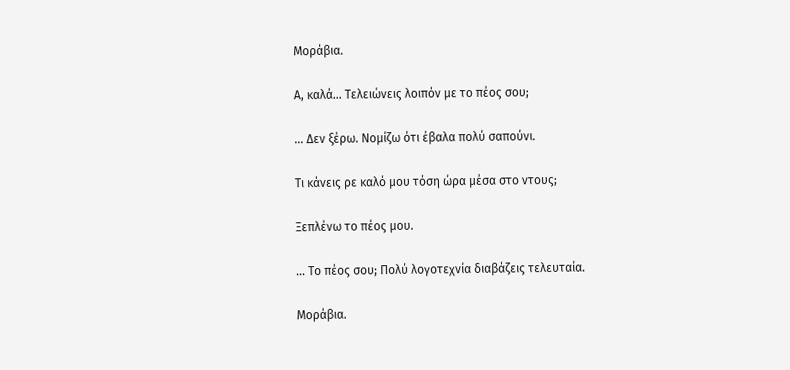Μοράβια.

Α, καλά… Τελειώνεις λοιπόν με το πέος σου;

… Δεν ξέρω. Νομίζω ότι έβαλα πολύ σαπούνι.

Τι κάνεις ρε καλό μου τόση ώρα μέσα στο ντους;

Ξεπλένω το πέος μου.

… Το πέος σου; Πολύ λογοτεχνία διαβάζεις τελευταία.

Μοράβια.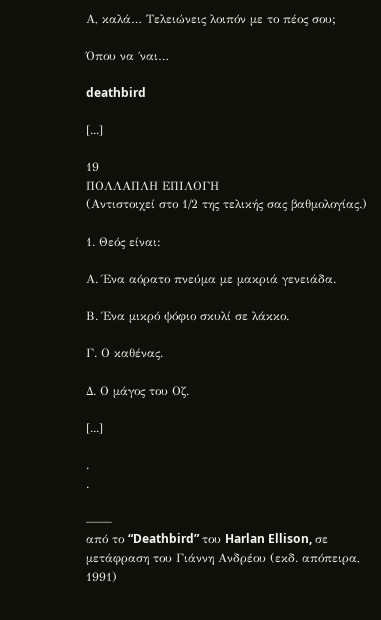Α, καλά… Τελειώνεις λοιπόν με το πέος σου;

Όπου να ΄ναι…

deathbird

[...]

19
ΠΟΛΛΑΠΛΗ ΕΠΙΛΟΓΗ
(Αντιστοιχεί στο 1/2 της τελικής σας βαθμολογίας.)

1. Θεός είναι:

Α. Ένα αόρατο πνεύμα με μακριά γενειάδα.

Β. Ένα μικρό ψόφιο σκυλί σε λάκκο.

Γ. Ο καθένας.

Δ. Ο μάγος του Οζ.

[...]

.
.

——
από το “Deathbird” του Harlan Ellison, σε μετάφραση του Γιάννη Ανδρέου (εκδ. απόπειρα, 1991)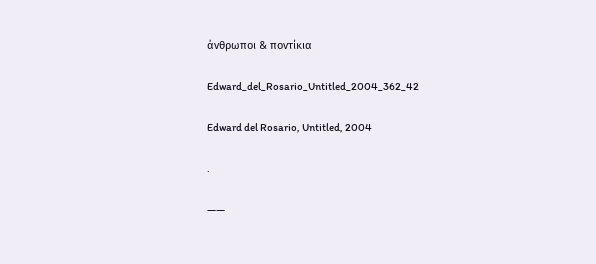άνθρωποι & ποντίκια

Edward_del_Rosario_Untitled_2004_362_42

Edward del Rosario, Untitled, 2004

.

——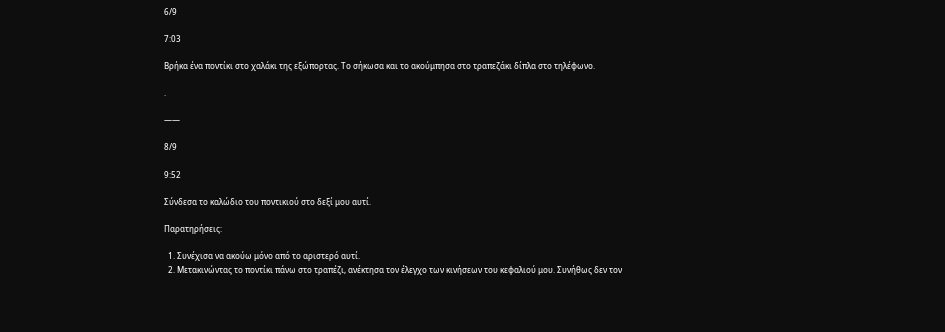6/9

7:03

Βρήκα ένα ποντίκι στο χαλάκι της εξώπορτας. Το σήκωσα και το ακούμπησα στο τραπεζάκι δίπλα στο τηλέφωνο.

.

——

8/9

9:52

Σύνδεσα το καλώδιο του ποντικιού στο δεξί μου αυτί.

Παρατηρήσεις:

  1. Συνέχισα να ακούω μόνο από το αριστερό αυτί.
  2. Μετακινώντας το ποντίκι πάνω στο τραπέζι, ανέκτησα τον έλεγχο των κινήσεων του κεφαλιού μου. Συνήθως δεν τον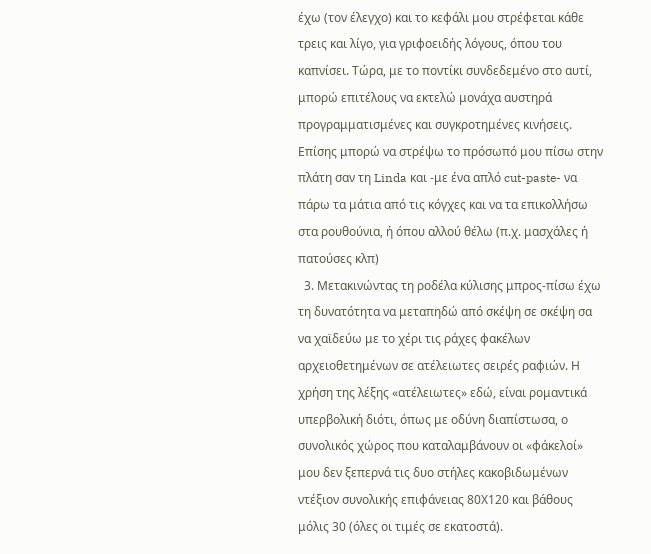έχω (τον έλεγχο) και το κεφάλι μου στρέφεται κάθε τρεις και λίγο, για γριφοειδής λόγους, όπου του καπνίσει. Τώρα, με το ποντίκι συνδεδεμένο στο αυτί, μπορώ επιτέλους να εκτελώ μονάχα αυστηρά προγραμματισμένες και συγκροτημένες κινήσεις. Επίσης μπορώ να στρέψω το πρόσωπό μου πίσω στην πλάτη σαν τη Linda και -με ένα απλό cut-paste- να πάρω τα μάτια από τις κόγχες και να τα επικολλήσω στα ρουθούνια, ή όπου αλλού θέλω (π.χ. μασχάλες ή πατούσες κλπ)
  3. Μετακινώντας τη ροδέλα κύλισης μπρος-πίσω έχω τη δυνατότητα να μεταπηδώ από σκέψη σε σκέψη σα να χαϊδεύω με το χέρι τις ράχες φακέλων αρχειοθετημένων σε ατέλειωτες σειρές ραφιών. Η χρήση της λέξης «ατέλειωτες» εδώ, είναι ρομαντικά υπερβολική διότι, όπως με οδύνη διαπίστωσα, ο συνολικός χώρος που καταλαμβάνουν οι «φάκελοί» μου δεν ξεπερνά τις δυο στήλες κακοβιδωμένων ντέξιον συνολικής επιφάνειας 80Χ120 και βάθους μόλις 30 (όλες οι τιμές σε εκατοστά).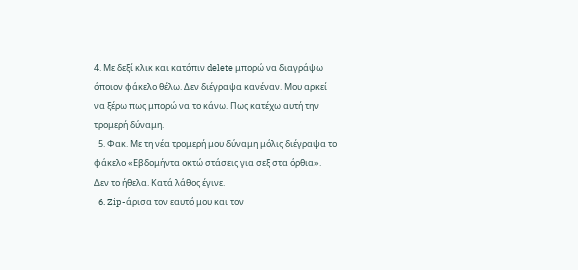4. Με δεξί κλικ και κατόπιν delete μπορώ να διαγράψω όποιον φάκελο θέλω. Δεν διέγραψα κανέναν. Μου αρκεί να ξέρω πως μπορώ να το κάνω. Πως κατέχω αυτή την τρομερή δύναμη.
  5. Φακ. Με τη νέα τρομερή μου δύναμη μόλις διέγραψα το φάκελο «Εβδομήντα οκτώ στάσεις για σεξ στα όρθια». Δεν το ήθελα. Κατά λάθος έγινε.
  6. Zip-άρισα τον εαυτό μου και τον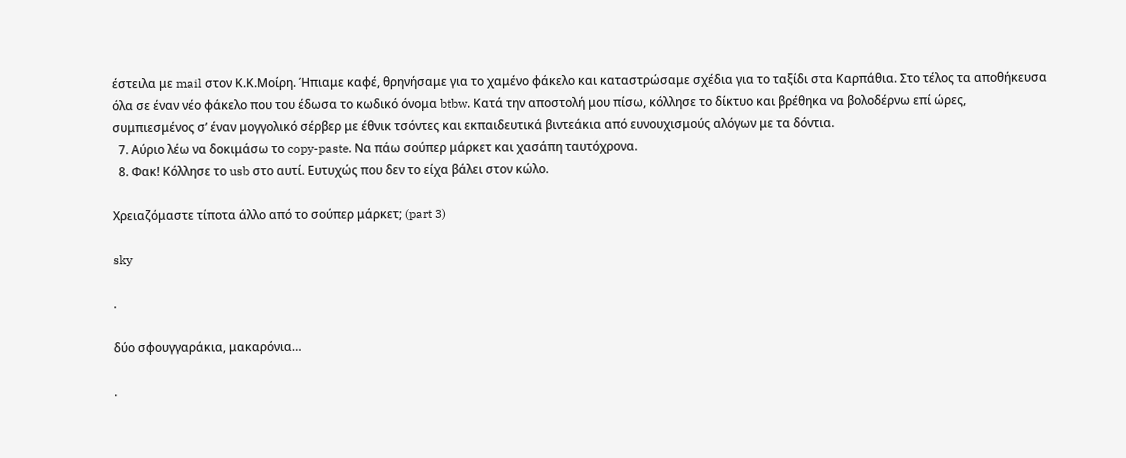έστειλα με mail στον Κ.Κ.Μοίρη. Ήπιαμε καφέ, θρηνήσαμε για το χαμένο φάκελο και καταστρώσαμε σχέδια για το ταξίδι στα Καρπάθια. Στο τέλος τα αποθήκευσα όλα σε έναν νέο φάκελο που του έδωσα το κωδικό όνομα btbw. Κατά την αποστολή μου πίσω, κόλλησε το δίκτυο και βρέθηκα να βολοδέρνω επί ώρες, συμπιεσμένος σ’ έναν μογγολικό σέρβερ με έθνικ τσόντες και εκπαιδευτικά βιντεάκια από ευνουχισμούς αλόγων με τα δόντια.
  7. Αύριο λέω να δοκιμάσω το copy-paste. Να πάω σούπερ μάρκετ και χασάπη ταυτόχρονα.
  8. Φακ! Κόλλησε το usb στο αυτί. Ευτυχώς που δεν το είχα βάλει στον κώλο.

Χρειαζόμαστε τίποτα άλλο από το σούπερ μάρκετ; (part 3)

sky

.

δύο σφουγγαράκια, μακαρόνια…

.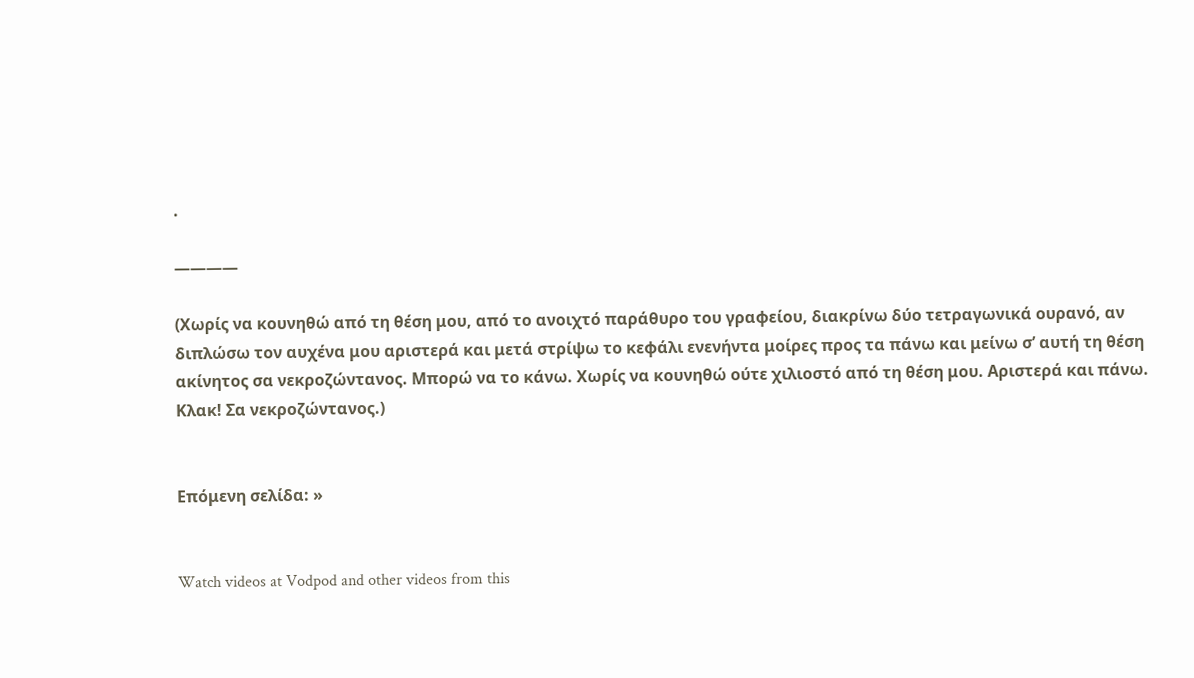.

————

(Χωρίς να κουνηθώ από τη θέση μου, από το ανοιχτό παράθυρο του γραφείου, διακρίνω δύο τετραγωνικά ουρανό, αν διπλώσω τον αυχένα μου αριστερά και μετά στρίψω το κεφάλι ενενήντα μοίρες προς τα πάνω και μείνω σ’ αυτή τη θέση ακίνητος σα νεκροζώντανος. Μπορώ να το κάνω. Χωρίς να κουνηθώ ούτε χιλιοστό από τη θέση μου. Αριστερά και πάνω. Κλακ! Σα νεκροζώντανος.)


Επόμενη σελίδα: »


Watch videos at Vodpod and other videos from this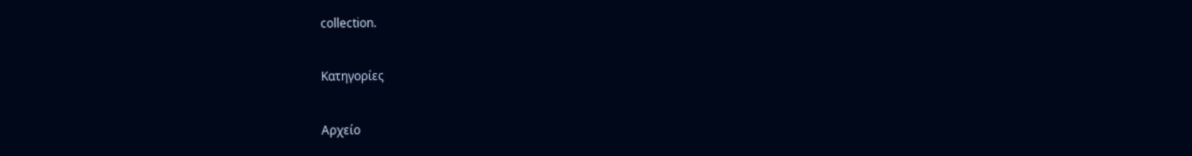collection.

Κατηγορίες

Αρχείο